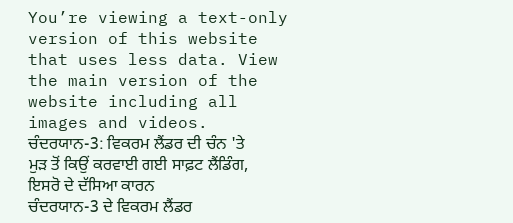You’re viewing a text-only version of this website that uses less data. View the main version of the website including all images and videos.
ਚੰਦਰਯਾਨ-3: ਵਿਕਰਮ ਲੈਂਡਰ ਦੀ ਚੰਨ 'ਤੇ ਮੁੜ ਤੋਂ ਕਿਉਂ ਕਰਵਾਈ ਗਈ ਸਾਫ਼ਟ ਲੈਂਡਿੰਗ, ਇਸਰੋ ਦੇ ਦੱਸਿਆ ਕਾਰਨ
ਚੰਦਰਯਾਨ-3 ਦੇ ਵਿਕਰਮ ਲੈਂਡਰ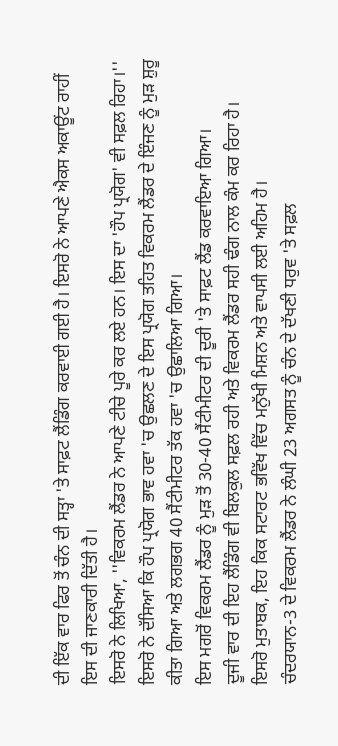ਦੀ ਇੱਕ ਵਾਰ ਫਿਰ ਤੋਂ ਚੰਨ ਦੀ ਸਤ੍ਹਾ 'ਤੇ ਸਾਫ਼ਟ ਲੈਂਡਿੰਗ ਕਰਵਾਈ ਗਈ ਹੈ। ਇਸਰੋ ਨੇ ਆਪਣੇ ਐਕਸ ਅਕਾਊਂਟ ਰਾਹੀਂ ਇਸ ਦੀ ਜਾਣਕਾਰੀ ਦਿੱਤੀ ਹੈ।
ਇਸਰੋ ਨੇ ਲਿਖਿਆ, ''ਵਿਕਰਮ ਲੈਂਡਰ ਨੇ ਆਪਣੇ ਟੀਚੇ ਪੂਰੇ ਕਰ ਲਏ ਹਨ। ਇਸ ਦਾ 'ਹੌਪ ਪ੍ਰਯੋਗ' ਵੀ ਸਫ਼ਲ ਰਿਹਾ।''
ਇਸਰੋ ਨੇ ਦੱਸਿਆ ਕਿ ਹੌਪ ਪ੍ਰਯੋਗ ਭਾਵ ਹਵਾ 'ਚ ਉਛਲਣ ਦੇ ਇਸ ਪ੍ਰਯੋਗ ਤਹਿਤ ਵਿਕਰਮ ਲੈਂਡਰ ਦੇ ਇੰਜਣ ਨੂੰ ਮੁੜ ਸ਼ੁਰੂ ਕੀਤਾ ਗਿਆ ਅਤੇ ਲਗਭਗ 40 ਸੈਂਟੀਮੀਟਰ ਤੱਕ ਹਵਾ 'ਚ ਉਛਾਲਿਆ ਗਿਆ।
ਇਸ ਮਗਰੋਂ ਵਿਕਰਮ ਲੈਂਡਰ ਨੂੰ ਮੁੜ ਤੋਂ 30-40 ਸੈਂਟੀਮੀਟਰ ਦੀ ਦੂਰੀ 'ਤੇ ਸਾਫ਼ਟ ਲੈਂਡ ਕਰਵਾਇਆ ਗਿਆ।
ਦੂਜੀ ਵਾਰ ਦੀ ਇਹ ਲੈਂਡਿੰਗ ਵੀ ਬਿਲਕੁਲ ਸਫ਼ਲ ਰਹੀ ਅਤੇ ਵਿਕਰਮ ਲੈਂਡਰ ਸਹੀ ਢੰਗ ਨਾਲ ਕੰਮ ਕਰ ਰਿਹਾ ਹੈ।
ਇਸਰੋ ਮੁਤਾਬਕ, ਇਹ ਕਿਕ ਸਟਾਰਟ ਭਵਿੱਖ ਵਿੱਚ ਮਨੁੱਖੀ ਮਿਸ਼ਨ ਅਤੇ ਵਾਪਸੀ ਲਈ ਅਹਿਮ ਹੈ।
ਚੰਦਰਯਾਨ-3 ਦੇ ਵਿਕਰਮ ਲੈਂਡਰ ਨੇ ਲੰਘੀ 23 ਅਗਸਤ ਨੂੰ ਚੰਨ ਦੇ ਦੱਖਣੀ ਧਰੁਵ 'ਤੇ ਸਫ਼ਲ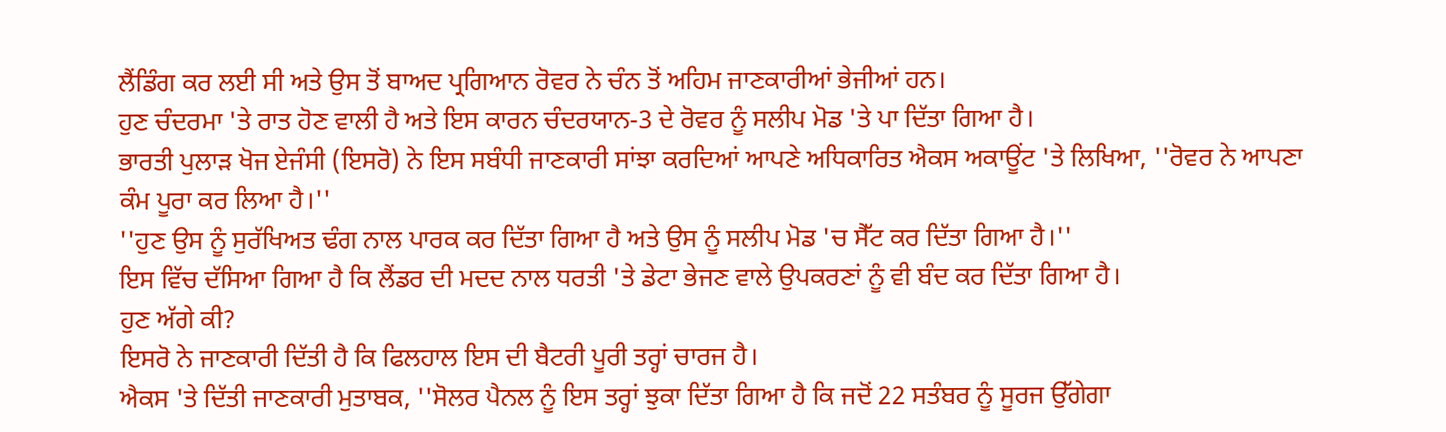ਲੈਂਡਿੰਗ ਕਰ ਲਈ ਸੀ ਅਤੇ ਉਸ ਤੋਂ ਬਾਅਦ ਪ੍ਰਗਿਆਨ ਰੋਵਰ ਨੇ ਚੰਨ ਤੋਂ ਅਹਿਮ ਜਾਣਕਾਰੀਆਂ ਭੇਜੀਆਂ ਹਨ।
ਹੁਣ ਚੰਦਰਮਾ 'ਤੇ ਰਾਤ ਹੋਣ ਵਾਲੀ ਹੈ ਅਤੇ ਇਸ ਕਾਰਨ ਚੰਦਰਯਾਨ-3 ਦੇ ਰੋਵਰ ਨੂੰ ਸਲੀਪ ਮੋਡ 'ਤੇ ਪਾ ਦਿੱਤਾ ਗਿਆ ਹੈ।
ਭਾਰਤੀ ਪੁਲਾੜ ਖੋਜ ਏਜੰਸੀ (ਇਸਰੋ) ਨੇ ਇਸ ਸਬੰਧੀ ਜਾਣਕਾਰੀ ਸਾਂਝਾ ਕਰਦਿਆਂ ਆਪਣੇ ਅਧਿਕਾਰਿਤ ਐਕਸ ਅਕਾਊਂਟ 'ਤੇ ਲਿਖਿਆ, ''ਰੋਵਰ ਨੇ ਆਪਣਾ ਕੰਮ ਪੂਰਾ ਕਰ ਲਿਆ ਹੈ।''
''ਹੁਣ ਉਸ ਨੂੰ ਸੁਰੱਖਿਅਤ ਢੰਗ ਨਾਲ ਪਾਰਕ ਕਰ ਦਿੱਤਾ ਗਿਆ ਹੈ ਅਤੇ ਉਸ ਨੂੰ ਸਲੀਪ ਮੋਡ 'ਚ ਸੈੱਟ ਕਰ ਦਿੱਤਾ ਗਿਆ ਹੈ।''
ਇਸ ਵਿੱਚ ਦੱਸਿਆ ਗਿਆ ਹੈ ਕਿ ਲੈਂਡਰ ਦੀ ਮਦਦ ਨਾਲ ਧਰਤੀ 'ਤੇ ਡੇਟਾ ਭੇਜਣ ਵਾਲੇ ਉਪਕਰਣਾਂ ਨੂੰ ਵੀ ਬੰਦ ਕਰ ਦਿੱਤਾ ਗਿਆ ਹੈ।
ਹੁਣ ਅੱਗੇ ਕੀ?
ਇਸਰੋ ਨੇ ਜਾਣਕਾਰੀ ਦਿੱਤੀ ਹੈ ਕਿ ਫਿਲਹਾਲ ਇਸ ਦੀ ਬੈਟਰੀ ਪੂਰੀ ਤਰ੍ਹਾਂ ਚਾਰਜ ਹੈ।
ਐਕਸ 'ਤੇ ਦਿੱਤੀ ਜਾਣਕਾਰੀ ਮੁਤਾਬਕ, ''ਸੋਲਰ ਪੈਨਲ ਨੂੰ ਇਸ ਤਰ੍ਹਾਂ ਝੁਕਾ ਦਿੱਤਾ ਗਿਆ ਹੈ ਕਿ ਜਦੋਂ 22 ਸਤੰਬਰ ਨੂੰ ਸੂਰਜ ਉੱਗੇਗਾ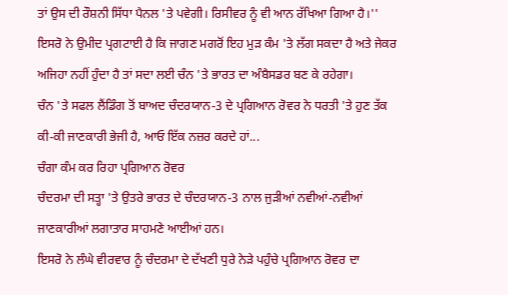ਤਾਂ ਉਸ ਦੀ ਰੌਸ਼ਨੀ ਸਿੱਧਾ ਪੈਨਲ 'ਤੇ ਪਵੇਗੀ। ਰਿਸੀਵਰ ਨੂੰ ਵੀ ਆਨ ਰੱਖਿਆ ਗਿਆ ਹੈ।''
ਇਸਰੋ ਨੇ ਉਮੀਦ ਪ੍ਰਗਟਾਈ ਹੈ ਕਿ ਜਾਗਣ ਮਗਰੋਂ ਇਹ ਮੁੜ ਕੰਮ 'ਤੇ ਲੱਗ ਸਕਦਾ ਹੈ ਅਤੇ ਜੇਕਰ ਅਜਿਹਾ ਨਹੀਂ ਹੁੰਦਾ ਹੈ ਤਾਂ ਸਦਾ ਲਈ ਚੰਨ 'ਤੇ ਭਾਰਤ ਦਾ ਅੰਬੈਸਡਰ ਬਣ ਕੇ ਰਹੇਗਾ।
ਚੰਨ 'ਤੇ ਸਫਲ ਲੈਂਡਿੰਗ ਤੋਂ ਬਾਅਦ ਚੰਦਰਯਾਨ-3 ਦੇ ਪ੍ਰਗਿਆਨ ਰੋਵਰ ਨੇ ਧਰਤੀ 'ਤੇ ਹੁਣ ਤੱਕ ਕੀ-ਕੀ ਜਾਣਕਾਰੀ ਭੇਜੀ ਹੈ, ਆਓ ਇੱਕ ਨਜ਼ਰ ਕਰਦੇ ਹਾਂ...
ਚੰਗਾ ਕੰਮ ਕਰ ਰਿਹਾ ਪ੍ਰਗਿਆਨ ਰੋਵਰ
ਚੰਦਰਮਾ ਦੀ ਸਤ੍ਹਾ 'ਤੇ ਉਤਰੇ ਭਾਰਤ ਦੇ ਚੰਦਰਯਾਨ-3 ਨਾਲ ਜੁੜੀਆਂ ਨਵੀਆਂ-ਨਵੀਆਂ ਜਾਣਕਾਰੀਆਂ ਲਗਾਤਾਰ ਸਾਹਮਣੇ ਆਈਆਂ ਹਨ।
ਇਸਰੋ ਨੇ ਲੰਘੇ ਵੀਰਵਾਰ ਨੂੰ ਚੰਦਰਮਾ ਦੇ ਦੱਖਣੀ ਧੁਰੇ ਨੇੜੇ ਪਹੁੰਚੇ ਪ੍ਰਗਿਆਨ ਰੋਵਰ ਦਾ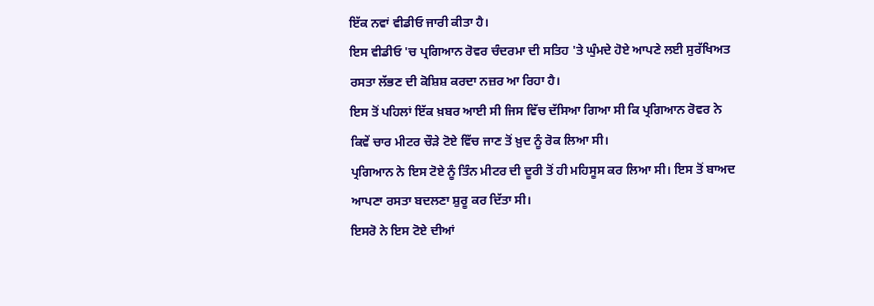ਇੱਕ ਨਵਾਂ ਵੀਡੀਓ ਜਾਰੀ ਕੀਤਾ ਹੈ।
ਇਸ ਵੀਡੀਓ 'ਚ ਪ੍ਰਗਿਆਨ ਰੋਵਰ ਚੰਦਰਮਾ ਦੀ ਸਤਿਹ 'ਤੇ ਘੁੰਮਦੇ ਹੋਏ ਆਪਣੇ ਲਈ ਸੁਰੱਖਿਅਤ ਰਸਤਾ ਲੱਭਣ ਦੀ ਕੋਸ਼ਿਸ਼ ਕਰਦਾ ਨਜ਼ਰ ਆ ਰਿਹਾ ਹੈ।
ਇਸ ਤੋਂ ਪਹਿਲਾਂ ਇੱਕ ਖ਼ਬਰ ਆਈ ਸੀ ਜਿਸ ਵਿੱਚ ਦੱਸਿਆ ਗਿਆ ਸੀ ਕਿ ਪ੍ਰਗਿਆਨ ਰੋਵਰ ਨੇ ਕਿਵੇਂ ਚਾਰ ਮੀਟਰ ਚੌੜੇ ਟੋਏ ਵਿੱਚ ਜਾਣ ਤੋਂ ਖ਼ੁਦ ਨੂੰ ਰੋਕ ਲਿਆ ਸੀ।
ਪ੍ਰਗਿਆਨ ਨੇ ਇਸ ਟੋਏ ਨੂੰ ਤਿੰਨ ਮੀਟਰ ਦੀ ਦੂਰੀ ਤੋਂ ਹੀ ਮਹਿਸੂਸ ਕਰ ਲਿਆ ਸੀ। ਇਸ ਤੋਂ ਬਾਅਦ ਆਪਣਾ ਰਸਤਾ ਬਦਲਣਾ ਸ਼ੁਰੂ ਕਰ ਦਿੱਤਾ ਸੀ।
ਇਸਰੋ ਨੇ ਇਸ ਟੋਏ ਦੀਆਂ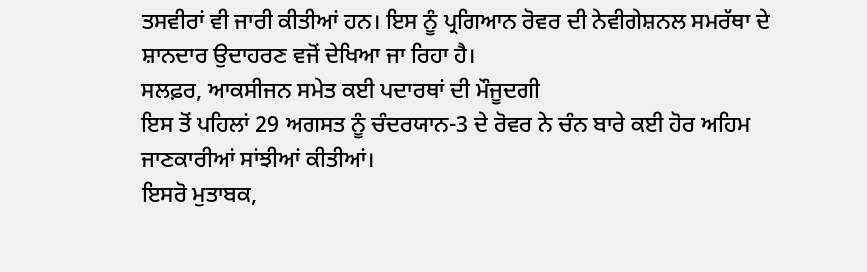ਤਸਵੀਰਾਂ ਵੀ ਜਾਰੀ ਕੀਤੀਆਂ ਹਨ। ਇਸ ਨੂੰ ਪ੍ਰਗਿਆਨ ਰੋਵਰ ਦੀ ਨੇਵੀਗੇਸ਼ਨਲ ਸਮਰੱਥਾ ਦੇ ਸ਼ਾਨਦਾਰ ਉਦਾਹਰਣ ਵਜੋਂ ਦੇਖਿਆ ਜਾ ਰਿਹਾ ਹੈ।
ਸਲਫ਼ਰ, ਆਕਸੀਜਨ ਸਮੇਤ ਕਈ ਪਦਾਰਥਾਂ ਦੀ ਮੌਜੂਦਗੀ
ਇਸ ਤੋਂ ਪਹਿਲਾਂ 29 ਅਗਸਤ ਨੂੰ ਚੰਦਰਯਾਨ-3 ਦੇ ਰੋਵਰ ਨੇ ਚੰਨ ਬਾਰੇ ਕਈ ਹੋਰ ਅਹਿਮ ਜਾਣਕਾਰੀਆਂ ਸਾਂਝੀਆਂ ਕੀਤੀਆਂ।
ਇਸਰੋ ਮੁਤਾਬਕ,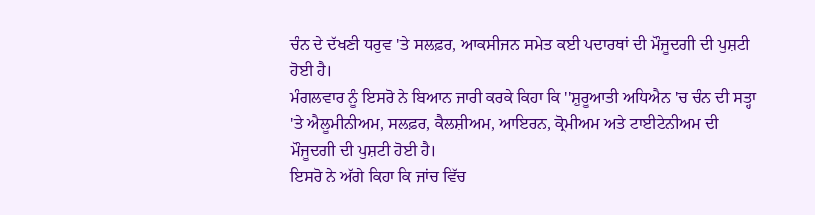ਚੰਨ ਦੇ ਦੱਖਣੀ ਧਰੁਵ 'ਤੇ ਸਲਫ਼ਰ, ਆਕਸੀਜਨ ਸਮੇਤ ਕਈ ਪਦਾਰਥਾਂ ਦੀ ਮੌਜੂਦਗੀ ਦੀ ਪੁਸ਼ਟੀ ਹੋਈ ਹੈ।
ਮੰਗਲਵਾਰ ਨੂੰ ਇਸਰੋ ਨੇ ਬਿਆਨ ਜਾਰੀ ਕਰਕੇ ਕਿਹਾ ਕਿ ''ਸ਼ੁਰੂਆਤੀ ਅਧਿਐਨ 'ਚ ਚੰਨ ਦੀ ਸਤ੍ਹਾ 'ਤੇ ਐਲੂਮੀਨੀਅਮ, ਸਲਫ਼ਰ, ਕੈਲਸ਼ੀਅਮ, ਆਇਰਨ, ਕ੍ਰੋਮੀਅਮ ਅਤੇ ਟਾਈਟੇਨੀਅਮ ਦੀ ਮੌਜੂਦਗੀ ਦੀ ਪੁਸ਼ਟੀ ਹੋਈ ਹੈ।
ਇਸਰੋ ਨੇ ਅੱਗੇ ਕਿਹਾ ਕਿ ਜਾਂਚ ਵਿੱਚ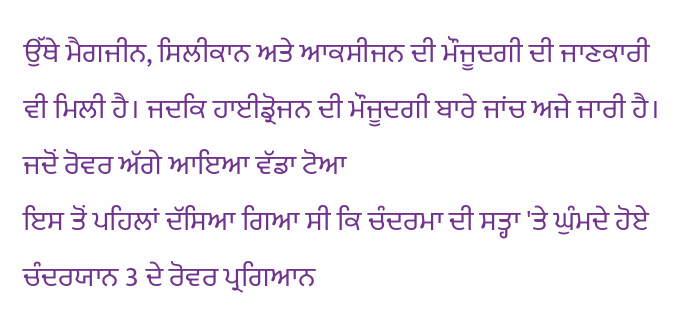ਉੱਥੇ ਮੈਗਜੀਨ, ਸਿਲੀਕਾਨ ਅਤੇ ਆਕਸੀਜਨ ਦੀ ਮੌਜੂਦਗੀ ਦੀ ਜਾਣਕਾਰੀ ਵੀ ਮਿਲੀ ਹੈ। ਜਦਕਿ ਹਾਈਡ੍ਰੋਜਨ ਦੀ ਮੌਜੂਦਗੀ ਬਾਰੇ ਜਾਂਚ ਅਜੇ ਜਾਰੀ ਹੈ।
ਜਦੋਂ ਰੋਵਰ ਅੱਗੇ ਆਇਆ ਵੱਡਾ ਟੋਆ
ਇਸ ਤੋਂ ਪਹਿਲਾਂ ਦੱਸਿਆ ਗਿਆ ਸੀ ਕਿ ਚੰਦਰਮਾ ਦੀ ਸਤ੍ਹਾ 'ਤੇ ਘੁੰਮਦੇ ਹੋਏ ਚੰਦਰਯਾਨ 3 ਦੇ ਰੋਵਰ ਪ੍ਰਗਿਆਨ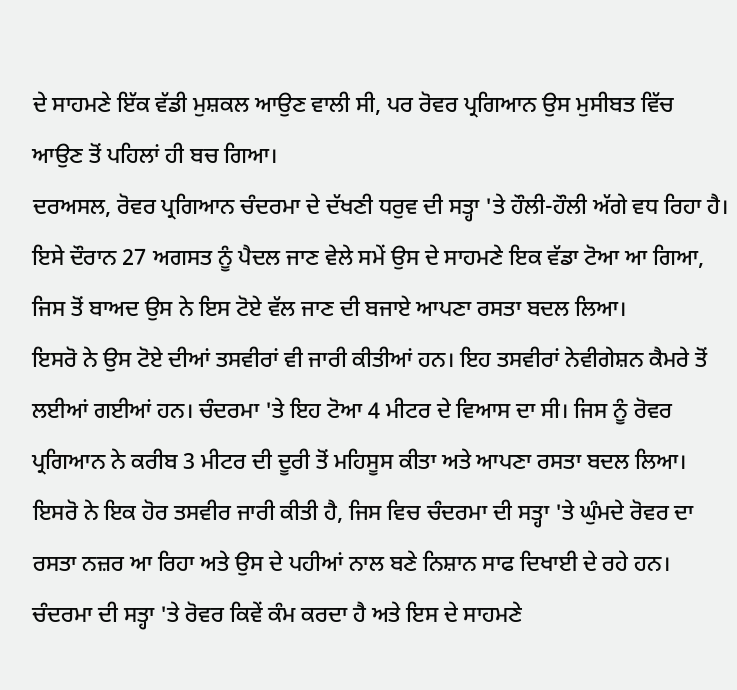ਦੇ ਸਾਹਮਣੇ ਇੱਕ ਵੱਡੀ ਮੁਸ਼ਕਲ ਆਉਣ ਵਾਲੀ ਸੀ, ਪਰ ਰੋਵਰ ਪ੍ਰਗਿਆਨ ਉਸ ਮੁਸੀਬਤ ਵਿੱਚ ਆਉਣ ਤੋਂ ਪਹਿਲਾਂ ਹੀ ਬਚ ਗਿਆ।
ਦਰਅਸਲ, ਰੋਵਰ ਪ੍ਰਗਿਆਨ ਚੰਦਰਮਾ ਦੇ ਦੱਖਣੀ ਧਰੁਵ ਦੀ ਸਤ੍ਹਾ 'ਤੇ ਹੌਲੀ-ਹੌਲੀ ਅੱਗੇ ਵਧ ਰਿਹਾ ਹੈ। ਇਸੇ ਦੌਰਾਨ 27 ਅਗਸਤ ਨੂੰ ਪੈਦਲ ਜਾਣ ਵੇਲੇ ਸਮੇਂ ਉਸ ਦੇ ਸਾਹਮਣੇ ਇਕ ਵੱਡਾ ਟੋਆ ਆ ਗਿਆ, ਜਿਸ ਤੋਂ ਬਾਅਦ ਉਸ ਨੇ ਇਸ ਟੋਏ ਵੱਲ ਜਾਣ ਦੀ ਬਜਾਏ ਆਪਣਾ ਰਸਤਾ ਬਦਲ ਲਿਆ।
ਇਸਰੋ ਨੇ ਉਸ ਟੋਏ ਦੀਆਂ ਤਸਵੀਰਾਂ ਵੀ ਜਾਰੀ ਕੀਤੀਆਂ ਹਨ। ਇਹ ਤਸਵੀਰਾਂ ਨੇਵੀਗੇਸ਼ਨ ਕੈਮਰੇ ਤੋਂ ਲਈਆਂ ਗਈਆਂ ਹਨ। ਚੰਦਰਮਾ 'ਤੇ ਇਹ ਟੋਆ 4 ਮੀਟਰ ਦੇ ਵਿਆਸ ਦਾ ਸੀ। ਜਿਸ ਨੂੰ ਰੋਵਰ ਪ੍ਰਗਿਆਨ ਨੇ ਕਰੀਬ 3 ਮੀਟਰ ਦੀ ਦੂਰੀ ਤੋਂ ਮਹਿਸੂਸ ਕੀਤਾ ਅਤੇ ਆਪਣਾ ਰਸਤਾ ਬਦਲ ਲਿਆ।
ਇਸਰੋ ਨੇ ਇਕ ਹੋਰ ਤਸਵੀਰ ਜਾਰੀ ਕੀਤੀ ਹੈ, ਜਿਸ ਵਿਚ ਚੰਦਰਮਾ ਦੀ ਸਤ੍ਹਾ 'ਤੇ ਘੁੰਮਦੇ ਰੋਵਰ ਦਾ ਰਸਤਾ ਨਜ਼ਰ ਆ ਰਿਹਾ ਅਤੇ ਉਸ ਦੇ ਪਹੀਆਂ ਨਾਲ ਬਣੇ ਨਿਸ਼ਾਨ ਸਾਫ ਦਿਖਾਈ ਦੇ ਰਹੇ ਹਨ।
ਚੰਦਰਮਾ ਦੀ ਸਤ੍ਹਾ 'ਤੇ ਰੋਵਰ ਕਿਵੇਂ ਕੰਮ ਕਰਦਾ ਹੈ ਅਤੇ ਇਸ ਦੇ ਸਾਹਮਣੇ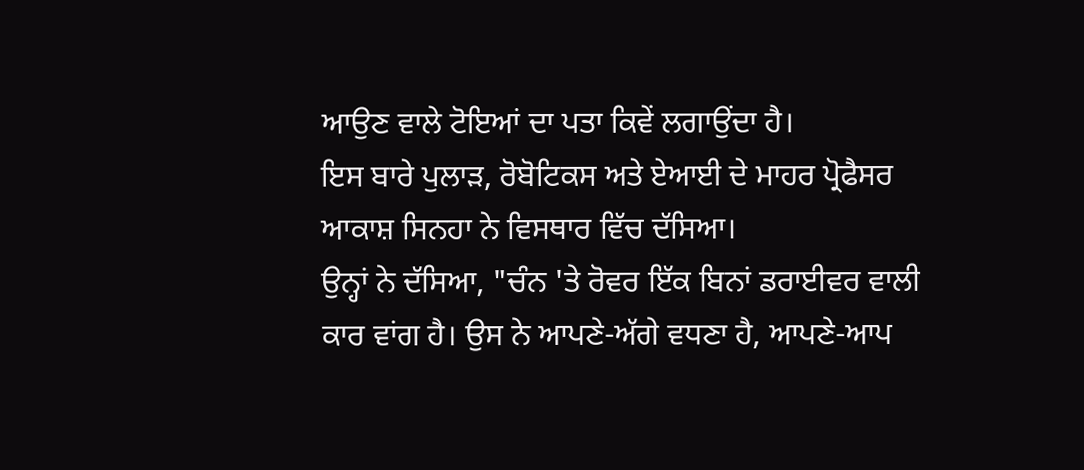ਆਉਣ ਵਾਲੇ ਟੋਇਆਂ ਦਾ ਪਤਾ ਕਿਵੇਂ ਲਗਾਉਂਦਾ ਹੈ।
ਇਸ ਬਾਰੇ ਪੁਲਾੜ, ਰੋਬੋਟਿਕਸ ਅਤੇ ਏਆਈ ਦੇ ਮਾਹਰ ਪ੍ਰੋਫੈਸਰ ਆਕਾਸ਼ ਸਿਨਹਾ ਨੇ ਵਿਸਥਾਰ ਵਿੱਚ ਦੱਸਿਆ।
ਉਨ੍ਹਾਂ ਨੇ ਦੱਸਿਆ, "ਚੰਨ 'ਤੇ ਰੋਵਰ ਇੱਕ ਬਿਨਾਂ ਡਰਾਈਵਰ ਵਾਲੀ ਕਾਰ ਵਾਂਗ ਹੈ। ਉਸ ਨੇ ਆਪਣੇ-ਅੱਗੇ ਵਧਣਾ ਹੈ, ਆਪਣੇ-ਆਪ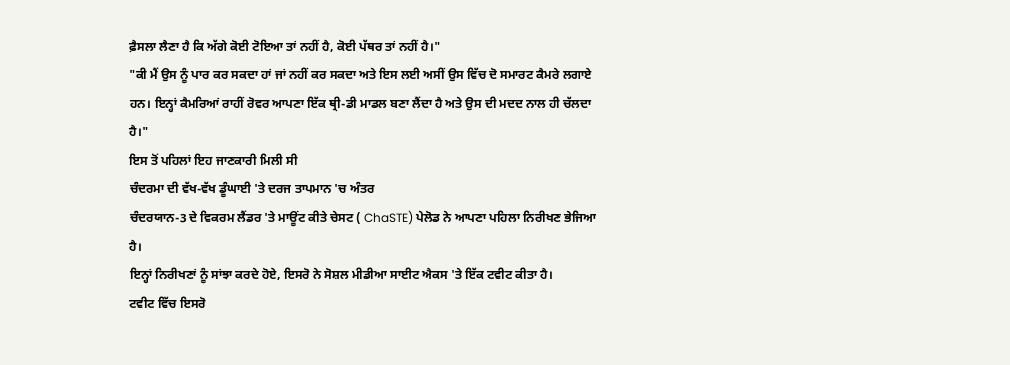ਫ਼ੈਸਲਾ ਲੈਣਾ ਹੈ ਕਿ ਅੱਗੇ ਕੋਈ ਟੋਇਆ ਤਾਂ ਨਹੀਂ ਹੈ, ਕੋਈ ਪੱਥਰ ਤਾਂ ਨਹੀਂ ਹੈ।"
"ਕੀ ਮੈਂ ਉਸ ਨੂੰ ਪਾਰ ਕਰ ਸਕਦਾ ਹਾਂ ਜਾਂ ਨਹੀਂ ਕਰ ਸਕਦਾ ਅਤੇ ਇਸ ਲਈ ਅਸੀਂ ਉਸ ਵਿੱਚ ਦੋ ਸਮਾਰਟ ਕੈਮਰੇ ਲਗਾਏ ਹਨ। ਇਨ੍ਹਾਂ ਕੈਮਰਿਆਂ ਰਾਹੀਂ ਰੋਵਰ ਆਪਣਾ ਇੱਕ ਥ੍ਰੀ-ਡੀ ਮਾਡਲ ਬਣਾ ਲੈਂਦਾ ਹੈ ਅਤੇ ਉਸ ਦੀ ਮਦਦ ਨਾਲ ਹੀ ਚੱਲਦਾ ਹੈ।"
ਇਸ ਤੋਂ ਪਹਿਲਾਂ ਇਹ ਜਾਣਕਾਰੀ ਮਿਲੀ ਸੀ
ਚੰਦਰਮਾ ਦੀ ਵੱਖ-ਵੱਖ ਡੂੰਘਾਈ 'ਤੇ ਦਰਜ ਤਾਪਮਾਨ 'ਚ ਅੰਤਰ
ਚੰਦਰਯਾਨ-3 ਦੇ ਵਿਕਰਮ ਲੈਂਡਰ 'ਤੇ ਮਾਊਂਟ ਕੀਤੇ ਚੇਸਟ ( ChaSTE) ਪੇਲੋਡ ਨੇ ਆਪਣਾ ਪਹਿਲਾ ਨਿਰੀਖਣ ਭੇਜਿਆ ਹੈ।
ਇਨ੍ਹਾਂ ਨਿਰੀਖਣਾਂ ਨੂੰ ਸਾਂਝਾ ਕਰਦੇ ਹੋਏ, ਇਸਰੋ ਨੇ ਸੋਸ਼ਲ ਮੀਡੀਆ ਸਾਈਟ ਐਕਸ 'ਤੇ ਇੱਕ ਟਵੀਟ ਕੀਤਾ ਹੈ।
ਟਵੀਟ ਵਿੱਚ ਇਸਰੋ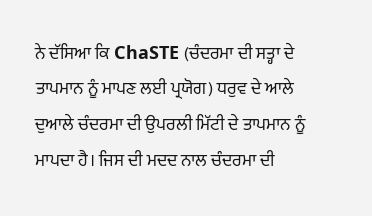ਨੇ ਦੱਸਿਆ ਕਿ ChaSTE (ਚੰਦਰਮਾ ਦੀ ਸਤ੍ਹਾ ਦੇ ਤਾਪਮਾਨ ਨੂੰ ਮਾਪਣ ਲਈ ਪ੍ਰਯੋਗ) ਧਰੁਵ ਦੇ ਆਲੇ ਦੁਆਲੇ ਚੰਦਰਮਾ ਦੀ ਉਪਰਲੀ ਮਿੱਟੀ ਦੇ ਤਾਪਮਾਨ ਨੂੰ ਮਾਪਦਾ ਹੈ। ਜਿਸ ਦੀ ਮਦਦ ਨਾਲ ਚੰਦਰਮਾ ਦੀ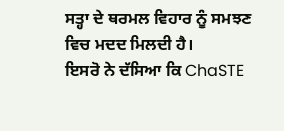ਸਤ੍ਹਾ ਦੇ ਥਰਮਲ ਵਿਹਾਰ ਨੂੰ ਸਮਝਣ ਵਿਚ ਮਦਦ ਮਿਲਦੀ ਹੈ।
ਇਸਰੋ ਨੇ ਦੱਸਿਆ ਕਿ ChaSTE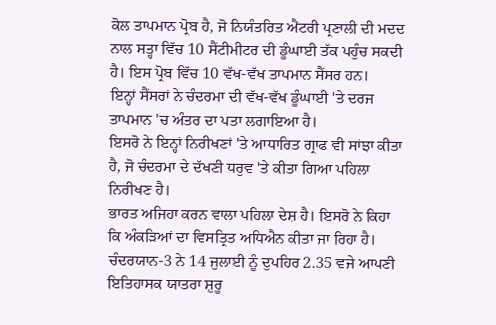ਕੋਲ ਤਾਪਮਾਨ ਪ੍ਰੋਬ ਹੈ, ਜੋ ਨਿਯੰਤਰਿਤ ਐਂਟਰੀ ਪ੍ਰਣਾਲੀ ਦੀ ਮਦਦ ਨਾਲ ਸਤ੍ਹਾ ਵਿੱਚ 10 ਸੈਂਟੀਮੀਟਰ ਦੀ ਡੂੰਘਾਈ ਤੱਕ ਪਹੁੰਚ ਸਕਦੀ ਹੈ। ਇਸ ਪ੍ਰੋਬ ਵਿੱਚ 10 ਵੱਖ-ਵੱਖ ਤਾਪਮਾਨ ਸੈਂਸਰ ਹਨ।
ਇਨ੍ਹਾਂ ਸੈਂਸਰਾਂ ਨੇ ਚੰਦਰਮਾ ਦੀ ਵੱਖ-ਵੱਖ ਡੂੰਘਾਈ 'ਤੇ ਦਰਜ ਤਾਪਮਾਨ 'ਚ ਅੰਤਰ ਦਾ ਪਤਾ ਲਗਾਇਆ ਹੈ।
ਇਸਰੋ ਨੇ ਇਨ੍ਹਾਂ ਨਿਰੀਖਣਾਂ 'ਤੇ ਆਧਾਰਿਤ ਗ੍ਰਾਫ ਵੀ ਸਾਂਝਾ ਕੀਤਾ ਹੈ, ਜੋ ਚੰਦਰਮਾ ਦੇ ਦੱਖਣੀ ਧਰੁਵ 'ਤੇ ਕੀਤਾ ਗਿਆ ਪਹਿਲਾ ਨਿਰੀਖਣ ਹੈ।
ਭਾਰਤ ਅਜਿਹਾ ਕਰਨ ਵਾਲਾ ਪਹਿਲਾ ਦੇਸ਼ ਹੈ। ਇਸਰੋ ਨੇ ਕਿਹਾ ਕਿ ਅੰਕੜਿਆਂ ਦਾ ਵਿਸਤ੍ਰਿਤ ਅਧਿਐਨ ਕੀਤਾ ਜਾ ਰਿਹਾ ਹੈ।
ਚੰਦਰਯਾਨ-3 ਨੇ 14 ਜੁਲਾਈ ਨੂੰ ਦੁਪਹਿਰ 2.35 ਵਜੇ ਆਪਣੀ ਇਤਿਹਾਸਕ ਯਾਤਰਾ ਸ਼ੁਰੂ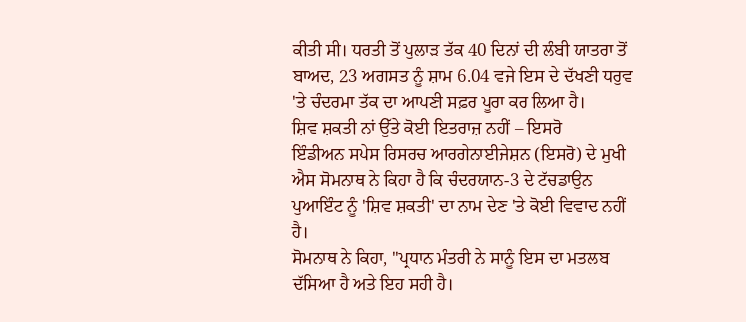ਕੀਤੀ ਸੀ। ਧਰਤੀ ਤੋਂ ਪੁਲਾੜ ਤੱਕ 40 ਦਿਨਾਂ ਦੀ ਲੰਬੀ ਯਾਤਰਾ ਤੋਂ ਬਾਅਦ, 23 ਅਗਸਤ ਨੂੰ ਸ਼ਾਮ 6.04 ਵਜੇ ਇਸ ਦੇ ਦੱਖਣੀ ਧਰੁਵ 'ਤੇ ਚੰਦਰਮਾ ਤੱਕ ਦਾ ਆਪਣੀ ਸਫ਼ਰ ਪੂਰਾ ਕਰ ਲਿਆ ਹੈ।
ਸ਼ਿਵ ਸ਼ਕਤੀ ਨਾਂ ਉੱਤੇ ਕੋਈ ਇਤਰਾਜ਼ ਨਹੀਂ – ਇਸਰੋ
ਇੰਡੀਅਨ ਸਪੇਸ ਰਿਸਰਚ ਆਰਗੇਨਾਈਜੇਸ਼ਨ (ਇਸਰੋ) ਦੇ ਮੁਖੀ ਐਸ ਸੋਮਨਾਥ ਨੇ ਕਿਹਾ ਹੈ ਕਿ ਚੰਦਰਯਾਨ-3 ਦੇ ਟੱਚਡਾਉਨ ਪੁਆਇੰਟ ਨੂੰ 'ਸ਼ਿਵ ਸ਼ਕਤੀ' ਦਾ ਨਾਮ ਦੇਣ 'ਤੇ ਕੋਈ ਵਿਵਾਦ ਨਹੀਂ ਹੈ।
ਸੋਮਨਾਥ ਨੇ ਕਿਹਾ, ''ਪ੍ਰਧਾਨ ਮੰਤਰੀ ਨੇ ਸਾਨੂੰ ਇਸ ਦਾ ਮਤਲਬ ਦੱਸਿਆ ਹੈ ਅਤੇ ਇਹ ਸਹੀ ਹੈ।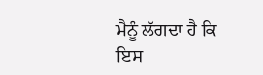ਮੈਨੂੰ ਲੱਗਦਾ ਹੈ ਕਿ ਇਸ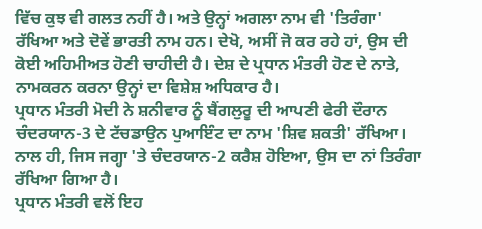ਵਿੱਚ ਕੁਝ ਵੀ ਗਲਤ ਨਹੀਂ ਹੈ। ਅਤੇ ਉਨ੍ਹਾਂ ਅਗਲਾ ਨਾਮ ਵੀ 'ਤਿਰੰਗਾ' ਰੱਖਿਆ ਅਤੇ ਦੋਵੇਂ ਭਾਰਤੀ ਨਾਮ ਹਨ। ਦੇਖੋ, ਅਸੀਂ ਜੋ ਕਰ ਰਹੇ ਹਾਂ, ਉਸ ਦੀ ਕੋਈ ਅਹਿਮੀਅਤ ਹੋਣੀ ਚਾਹੀਦੀ ਹੈ। ਦੇਸ਼ ਦੇ ਪ੍ਰਧਾਨ ਮੰਤਰੀ ਹੋਣ ਦੇ ਨਾਤੇ, ਨਾਮਕਰਨ ਕਰਨਾ ਉਨ੍ਹਾਂ ਦਾ ਵਿਸ਼ੇਸ਼ ਅਧਿਕਾਰ ਹੈ।
ਪ੍ਰਧਾਨ ਮੰਤਰੀ ਮੋਦੀ ਨੇ ਸ਼ਨੀਵਾਰ ਨੂੰ ਬੈਂਗਲੁਰੂ ਦੀ ਆਪਣੀ ਫੇਰੀ ਦੌਰਾਨ ਚੰਦਰਯਾਨ-3 ਦੇ ਟੱਚਡਾਉਨ ਪੁਆਇੰਟ ਦਾ ਨਾਮ 'ਸ਼ਿਵ ਸ਼ਕਤੀ' ਰੱਖਿਆ। ਨਾਲ ਹੀ, ਜਿਸ ਜਗ੍ਹਾ 'ਤੇ ਚੰਦਰਯਾਨ-2 ਕਰੈਸ਼ ਹੋਇਆ, ਉਸ ਦਾ ਨਾਂ ਤਿਰੰਗਾ ਰੱਖਿਆ ਗਿਆ ਹੈ।
ਪ੍ਰਧਾਨ ਮੰਤਰੀ ਵਲੋਂ ਇਹ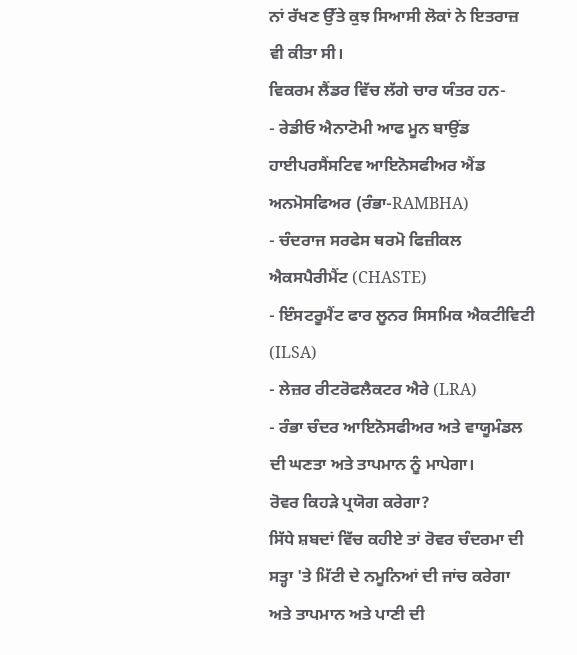ਨਾਂ ਰੱਖਣ ਉੱਤੇ ਕੁਝ ਸਿਆਸੀ ਲੋਕਾਂ ਨੇ ਇਤਰਾਜ਼ ਵੀ ਕੀਤਾ ਸੀ।
ਵਿਕਰਮ ਲੈਂਡਰ ਵਿੱਚ ਲੱਗੇ ਚਾਰ ਯੰਤਰ ਹਨ-
- ਰੇਡੀਓ ਐਨਾਟੋਮੀ ਆਫ ਮੂਨ ਬਾਉਂਡ ਹਾਈਪਰਸੈਂਸਟਿਵ ਆਇਨੋਸਫੀਅਰ ਐਂਡ ਅਨਮੋਸਫਿਅਰ (ਰੰਭਾ-RAMBHA)
- ਚੰਦਰਾਜ ਸਰਫੇਸ ਥਰਮੋ ਫਿਜ਼ੀਕਲ ਐਕਸਪੈਰੀਮੈਂਟ (CHASTE)
- ਇੰਸਟਰੂਮੈਂਟ ਫਾਰ ਲੂਨਰ ਸਿਸਮਿਕ ਐਕਟੀਵਿਟੀ (ILSA)
- ਲੇਜ਼ਰ ਰੀਟਰੋਫਲੈਕਟਰ ਐਰੇ (LRA)
- ਰੰਭਾ ਚੰਦਰ ਆਇਨੋਸਫੀਅਰ ਅਤੇ ਵਾਯੂਮੰਡਲ ਦੀ ਘਣਤਾ ਅਤੇ ਤਾਪਮਾਨ ਨੂੰ ਮਾਪੇਗਾ।
ਰੋਵਰ ਕਿਹੜੇ ਪ੍ਰਯੋਗ ਕਰੇਗਾ?
ਸਿੱਧੇ ਸ਼ਬਦਾਂ ਵਿੱਚ ਕਹੀਏ ਤਾਂ ਰੋਵਰ ਚੰਦਰਮਾ ਦੀ ਸਤ੍ਹਾ 'ਤੇ ਮਿੱਟੀ ਦੇ ਨਮੂਨਿਆਂ ਦੀ ਜਾਂਚ ਕਰੇਗਾ ਅਤੇ ਤਾਪਮਾਨ ਅਤੇ ਪਾਣੀ ਦੀ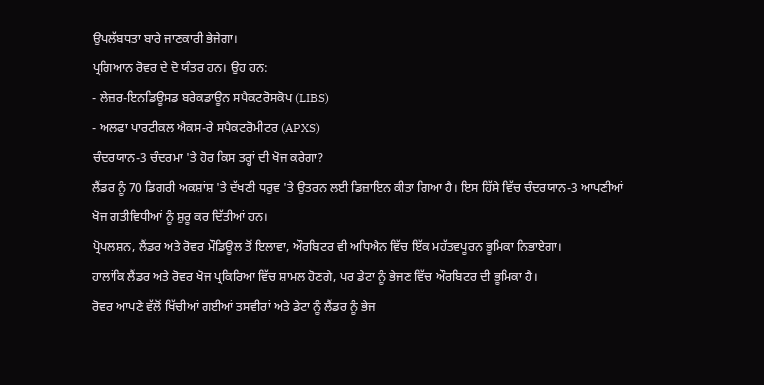ਉਪਲੱਬਧਤਾ ਬਾਰੇ ਜਾਣਕਾਰੀ ਭੇਜੇਗਾ।
ਪ੍ਰਗਿਆਨ ਰੋਵਰ ਦੇ ਦੋ ਯੰਤਰ ਹਨ। ਉਹ ਹਨ:
- ਲੇਜ਼ਰ-ਇਨਡਿਊਸਡ ਬਰੇਕਡਾਊਨ ਸਪੈਕਟਰੋਸਕੋਪ (LIBS)
- ਅਲਫਾ ਪਾਰਟੀਕਲ ਐਕਸ-ਰੇ ਸਪੈਕਟਰੋਮੀਟਰ (APXS)
ਚੰਦਰਯਾਨ-3 ਚੰਦਰਮਾ 'ਤੇ ਹੋਰ ਕਿਸ ਤਰ੍ਹਾਂ ਦੀ ਖੋਜ ਕਰੇਗਾ?
ਲੈਂਡਰ ਨੂੰ 70 ਡਿਗਰੀ ਅਕਸ਼ਾਂਸ਼ 'ਤੇ ਦੱਖਣੀ ਧਰੁਵ 'ਤੇ ਉਤਰਨ ਲਈ ਡਿਜ਼ਾਇਨ ਕੀਤਾ ਗਿਆ ਹੈ। ਇਸ ਹਿੱਸੇ ਵਿੱਚ ਚੰਦਰਯਾਨ-3 ਆਪਣੀਆਂ ਖੋਜ ਗਤੀਵਿਧੀਆਂ ਨੂੰ ਸ਼ੁਰੂ ਕਰ ਦਿੱਤੀਆਂ ਹਨ।
ਪ੍ਰੋਪਲਸ਼ਨ, ਲੈਂਡਰ ਅਤੇ ਰੋਵਰ ਮੌਡਿਊਲ ਤੋਂ ਇਲਾਵਾ, ਔਰਬਿਟਰ ਵੀ ਅਧਿਐਨ ਵਿੱਚ ਇੱਕ ਮਹੱਤਵਪੂਰਨ ਭੂਮਿਕਾ ਨਿਭਾਏਗਾ।
ਹਾਲਾਂਕਿ ਲੈਂਡਰ ਅਤੇ ਰੋਵਰ ਖੋਜ ਪ੍ਰਕਿਰਿਆ ਵਿੱਚ ਸ਼ਾਮਲ ਹੋਣਗੇ, ਪਰ ਡੇਟਾ ਨੂੰ ਭੇਜਣ ਵਿੱਚ ਔਰਬਿਟਰ ਦੀ ਭੂਮਿਕਾ ਹੈ।
ਰੋਵਰ ਆਪਣੇ ਵੱਲੋਂ ਖਿੱਚੀਆਂ ਗਈਆਂ ਤਸਵੀਰਾਂ ਅਤੇ ਡੇਟਾ ਨੂੰ ਲੈਂਡਰ ਨੂੰ ਭੇਜ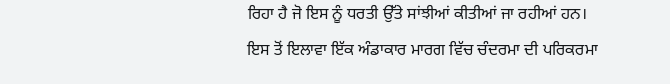ਰਿਹਾ ਹੈ ਜੋ ਇਸ ਨੂੰ ਧਰਤੀ ਉੱਤੇ ਸਾਂਝੀਆਂ ਕੀਤੀਆਂ ਜਾ ਰਹੀਆਂ ਹਨ।
ਇਸ ਤੋਂ ਇਲਾਵਾ ਇੱਕ ਅੰਡਾਕਾਰ ਮਾਰਗ ਵਿੱਚ ਚੰਦਰਮਾ ਦੀ ਪਰਿਕਰਮਾ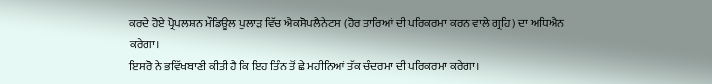ਕਰਦੇ ਹੋਏ ਪ੍ਰੋਪਲਸ਼ਨ ਮੌਡਿਊਲ ਪੁਲਾੜ ਵਿੱਚ ਐਕਸੋਪਲੈਨੇਟਸ (ਹੋਰ ਤਾਰਿਆਂ ਦੀ ਪਰਿਕਰਮਾ ਕਰਨ ਵਾਲੇ ਗ੍ਰਹਿ) ਦਾ ਅਧਿਐਨ ਕਰੇਗਾ।
ਇਸਰੋ ਨੇ ਭਵਿੱਖਬਾਣੀ ਕੀਤੀ ਹੈ ਕਿ ਇਹ ਤਿੰਨ ਤੋਂ ਛੇ ਮਹੀਨਿਆਂ ਤੱਕ ਚੰਦਰਮਾ ਦੀ ਪਰਿਕਰਮਾ ਕਰੇਗਾ।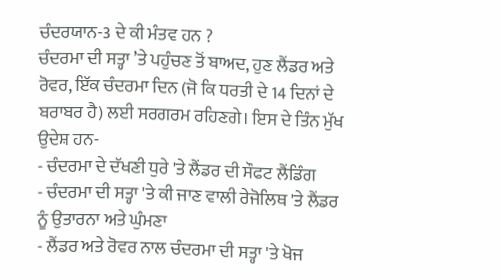ਚੰਦਰਯਾਨ-3 ਦੇ ਕੀ ਮੰਤਵ ਹਨ ?
ਚੰਦਰਮਾ ਦੀ ਸਤ੍ਹਾ ’ਤੇ ਪਹੁੰਚਣ ਤੋਂ ਬਾਅਦ, ਹੁਣ ਲੈਂਡਰ ਅਤੇ ਰੋਵਰ, ਇੱਕ ਚੰਦਰਮਾ ਦਿਨ (ਜੋ ਕਿ ਧਰਤੀ ਦੇ 14 ਦਿਨਾਂ ਦੇ ਬਰਾਬਰ ਹੈ) ਲਈ ਸਰਗਰਮ ਰਹਿਣਗੇ। ਇਸ ਦੇ ਤਿੰਨ ਮੁੱਖ ਉਦੇਸ਼ ਹਨ-
- ਚੰਦਰਮਾ ਦੇ ਦੱਖਣੀ ਧੁਰੇ 'ਤੇ ਲੈਂਡਰ ਦੀ ਸੌਫਟ ਲੈਂਡਿੰਗ
- ਚੰਦਰਮਾ ਦੀ ਸਤ੍ਹਾ 'ਤੇ ਕੀ ਜਾਣ ਵਾਲੀ ਰੇਜੋਲਿਥ 'ਤੇ ਲੈਂਡਰ ਨੂੰ ਉਤਾਰਨਾ ਅਤੇ ਘੁੰਮਣਾ
- ਲੈਂਡਰ ਅਤੇ ਰੋਵਰ ਨਾਲ ਚੰਦਰਮਾ ਦੀ ਸਤ੍ਹਾ 'ਤੇ ਖੋਜ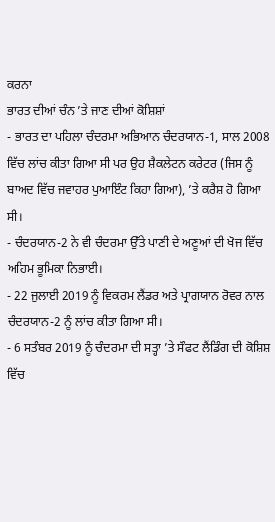ਕਰਨਾ
ਭਾਰਤ ਦੀਆਂ ਚੰਨ ’ਤੇ ਜਾਣ ਦੀਆਂ ਕੋਸ਼ਿਸ਼ਾਂ
- ਭਾਰਤ ਦਾ ਪਹਿਲਾ ਚੰਦਰਮਾ ਅਭਿਆਨ ਚੰਦਰਯਾਨ-1, ਸਾਲ 2008 ਵਿੱਚ ਲਾਂਚ ਕੀਤਾ ਗਿਆ ਸੀ ਪਰ ਉਹ ਸ਼ੈਕਲੇਟਨ ਕਰੇਟਰ (ਜਿਸ ਨੂੰ ਬਾਅਦ ਵਿੱਚ ਜਵਾਹਰ ਪੁਆਇੰਟ ਕਿਹਾ ਗਿਆ), ’ਤੇ ਕਰੈਸ਼ ਹੋ ਗਿਆ ਸੀ।
- ਚੰਦਰਯਾਨ-2 ਨੇ ਵੀ ਚੰਦਰਮਾ ਉੱਤੇ ਪਾਣੀ ਦੇ ਅਣੂਆਂ ਦੀ ਖੋਜ ਵਿੱਚ ਅਹਿਮ ਭੂਮਿਕਾ ਨਿਭਾਈ।
- 22 ਜੁਲਾਈ 2019 ਨੂੰ ਵਿਕਰਮ ਲੈਂਡਰ ਅਤੇ ਪ੍ਰਾਗਯਾਨ ਰੋਵਰ ਨਾਲ ਚੰਦਰਯਾਨ-2 ਨੂੰ ਲਾਂਚ ਕੀਤਾ ਗਿਆ ਸੀ।
- 6 ਸਤੰਬਰ 2019 ਨੂੰ ਚੰਦਰਮਾ ਦੀ ਸਤ੍ਹਾ ’ਤੇ ਸੌਫਟ ਲੈਂਡਿੰਗ ਦੀ ਕੋਸ਼ਿਸ਼ ਵਿੱਚ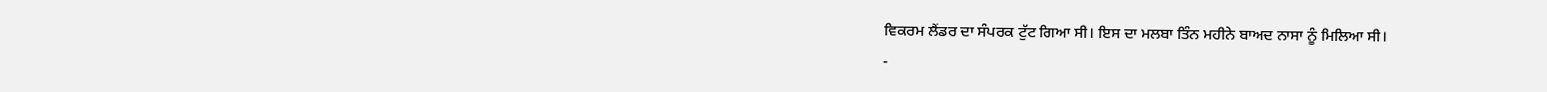ਵਿਕਰਮ ਲੈਂਡਰ ਦਾ ਸੰਪਰਕ ਟੁੱਟ ਗਿਆ ਸੀ। ਇਸ ਦਾ ਮਲਬਾ ਤਿੰਨ ਮਹੀਨੇ ਬਾਅਦ ਨਾਸਾ ਨੂੰ ਮਿਲਿਆ ਸੀ।
-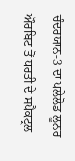ਚੰਦਰਯਾਨ-3 ਦਾ ਪਲੇਲੋਡ ਲੂਨਰ ਔਰਬਿਟ ਤੋਂ ਧਰਤੀ ਦੇ ਸਪੈਕਟ੍ਰਲ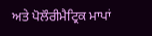ਅਤੇ ਪੋਲੌਰੀਮੈਟ੍ਰਿਕ ਮਾਪਾਂ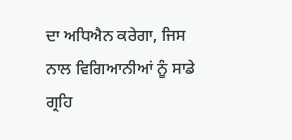ਦਾ ਅਧਿਐਨ ਕਰੇਗਾ, ਜਿਸ ਨਾਲ ਵਿਗਿਆਨੀਆਂ ਨੂੰ ਸਾਡੇ ਗ੍ਰਹਿ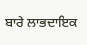ਬਾਰੇ ਲਾਭਦਾਇਕ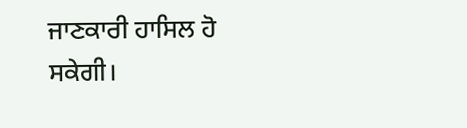ਜਾਣਕਾਰੀ ਹਾਸਿਲ ਹੋ ਸਕੇਗੀ।